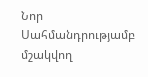Նոր Սահմանդրությամբ մշակվող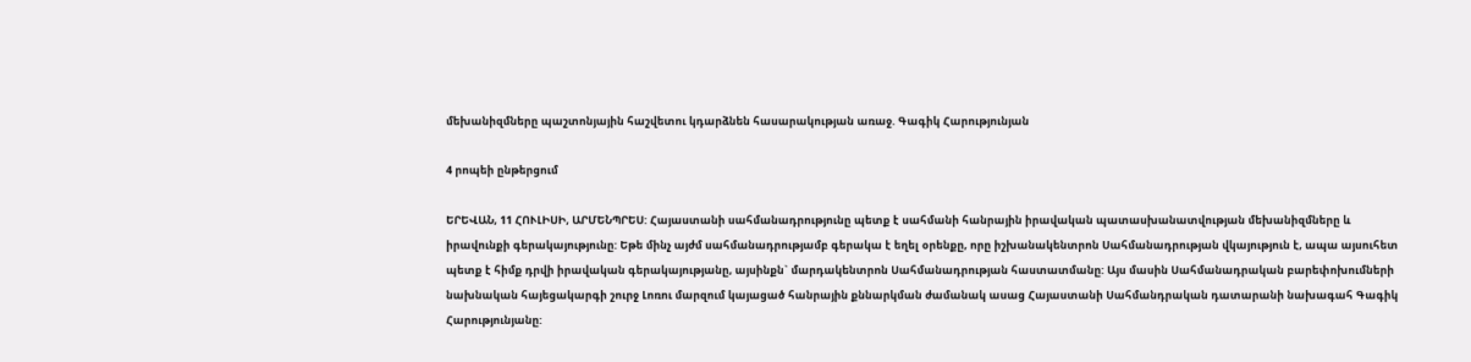մեխանիզմները պաշտոնյային հաշվետու կդարձնեն հասարակության առաջ. Գագիկ Հարությունյան

4 րոպեի ընթերցում

ԵՐԵՎԱՆ, 11 ՀՈՒԼԻՍԻ, ԱՐՄԵՆՊՐԵՍ: Հայաստանի սահմանադրությունը պետք է սահմանի հանրային իրավական պատասխանատվության մեխանիզմները և իրավունքի գերակայությունը: Եթե մինչ այժմ սահմանադրությամբ գերակա է եղել օրենքը, որը իշխանակենտրոն Սահմանադրության վկայություն է, ապա այսուհետ պետք է հիմք դրվի իրավական գերակայությանը, այսինքն` մարդակենտրոն Սահմանադրության հաստատմանը: Այս մասին Սահմանադրական բարեփոխումների նախնական հայեցակարգի շուրջ Լոռու մարզում կայացած հանրային քննարկման ժամանակ ասաց Հայաստանի Սահմանդրական դատարանի նախագահ Գագիկ Հարությունյանը: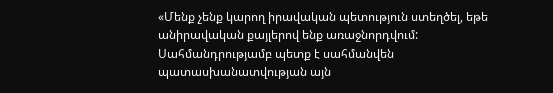«Մենք չենք կարող իրավական պետություն ստեղծել, եթե անիրավական քայլերով ենք առաջնորդվում: Սահմանդրությամբ պետք է սահմանվեն պատասխանատվության այն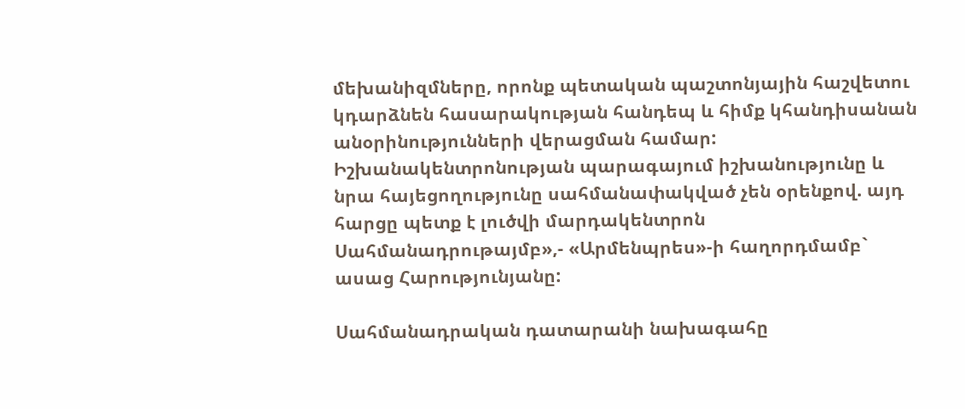մեխանիզմները, որոնք պետական պաշտոնյային հաշվետու կդարձնեն հասարակության հանդեպ և հիմք կհանդիսանան անօրինությունների վերացման համար: Իշխանակենտրոնության պարագայում իշխանությունը և նրա հայեցողությունը սահմանափակված չեն օրենքով. այդ հարցը պետք է լուծվի մարդակենտրոն Սահմանադրութայմբ»,- «Արմենպրես»-ի հաղորդմամբ` ասաց Հարությունյանը:

Սահմանադրական դատարանի նախագահը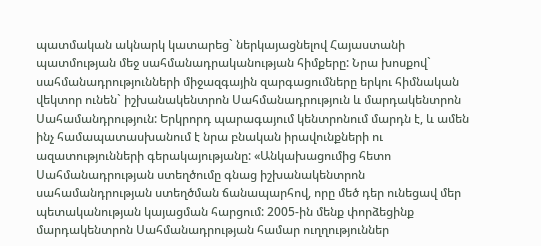պատմական ակնարկ կատարեց` ներկայացնելով Հայաստանի պատմության մեջ սահմանադրականության հիմքերը: Նրա խոսքով` սահմանադրությունների միջազգային զարգացումները երկու հիմնական վեկտոր ունեն` իշխանակենտրոն Սահմանադրություն և մարդակենտրոն Սահամանդրություն: Երկրորդ պարագայում կենտրոնում մարդն է, և ամեն ինչ համապատասխանում է նրա բնական իրավունքների ու ազատությունների գերակայությանը: «Անկախացումից հետո Սահմանադրության ստեղծումը գնաց իշխանակենտրոն սահամանդրության ստեղծման ճանապարհով, որը մեծ դեր ունեցավ մեր պետականության կայացման հարցում: 2005-ին մենք փորձեցինք մարդակենտրոն Սահմանադրության համար ուղղություններ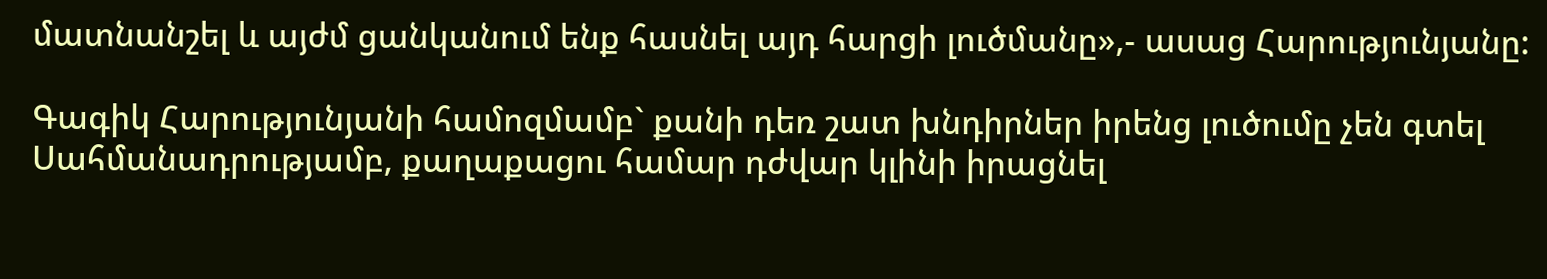մատնանշել և այժմ ցանկանում ենք հասնել այդ հարցի լուծմանը»,- ասաց Հարությունյանը:

Գագիկ Հարությունյանի համոզմամբ` քանի դեռ շատ խնդիրներ իրենց լուծումը չեն գտել Սահմանադրությամբ, քաղաքացու համար դժվար կլինի իրացնել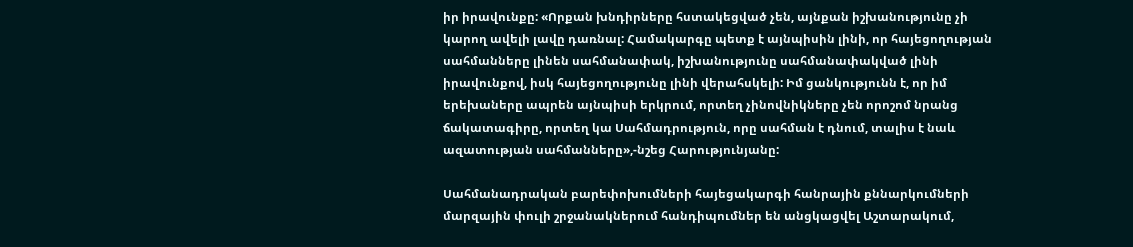իր իրավունքը: «Որքան խնդիրները հստակեցված չեն, այնքան իշխանությունը չի կարող ավելի լավը դառնալ: Համակարգը պետք է այնպիսին լինի, որ հայեցողության սահմանները լինեն սահմանափակ, իշխանությունը սահմանափակված լինի իրավունքով, իսկ հայեցողությունը լինի վերահսկելի: Իմ ցանկությունն է, որ իմ երեխաները ապրեն այնպիսի երկրում, որտեղ չինովնիկները չեն որոշոմ նրանց ճակատագիրը, որտեղ կա Սահմադրություն, որը սահման է դնում, տալիս է նաև ազատության սահմանները»,-նշեց Հարությունյանը:

Սահմանադրական բարեփոխումների հայեցակարգի հանրային քննարկումների մարզային փուլի շրջանակներում հանդիպումներ են անցկացվել Աշտարակում,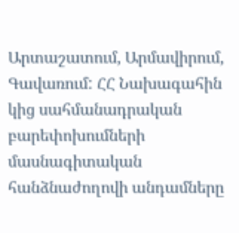Արտաշատում, Արմավիրում, Գավառում: ՀՀ Նախագահին կից սահմանադրական բարեփոխումների մասնագիտական հանձնաժողովի անդամները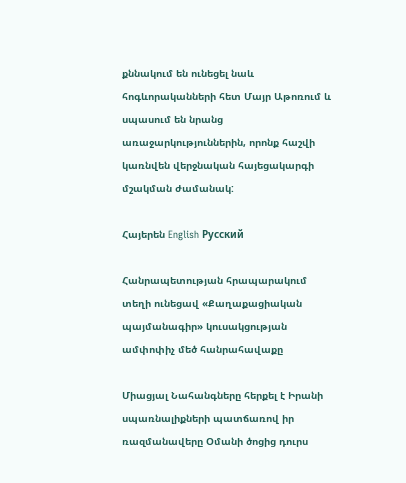քննակում են ունեցել նաև հոգևորականների հետ Մայր Աթոռում և սպասում են նրանց առաջարկություններին, որոնք հաշվի կառնվեն վերջնական հայեցակարգի մշակման ժամանակ:

Հայերեն English Русский

Հանրապետության հրապարակում տեղի ունեցավ «Քաղաքացիական պայմանագիր» կուսակցության ամփոփիչ մեծ հանրահավաքը

Միացյալ Նահանգները հերքել է Իրանի սպառնալիքների պատճառով իր ռազմանավերը Օմանի ծոցից դուրս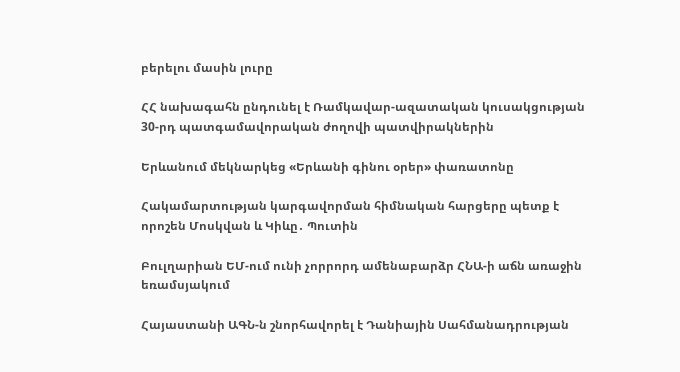բերելու մասին լուրը

ՀՀ նախագահն ընդունել է Ռամկավար-ազատական կուսակցության 30-րդ պատգամավորական ժողովի պատվիրակներին

Երևանում մեկնարկեց «Երևանի գինու օրեր» փառատոնը

Հակամարտության կարգավորման հիմնական հարցերը պետք է որոշեն Մոսկվան և Կիևը․ Պուտին

Բուլղարիան ԵՄ-ում ունի չորրորդ ամենաբարձր ՀՆԱ-ի աճն առաջին եռամսյակում

Հայաստանի ԱԳՆ-ն շնորհավորել է Դանիային Սահմանադրության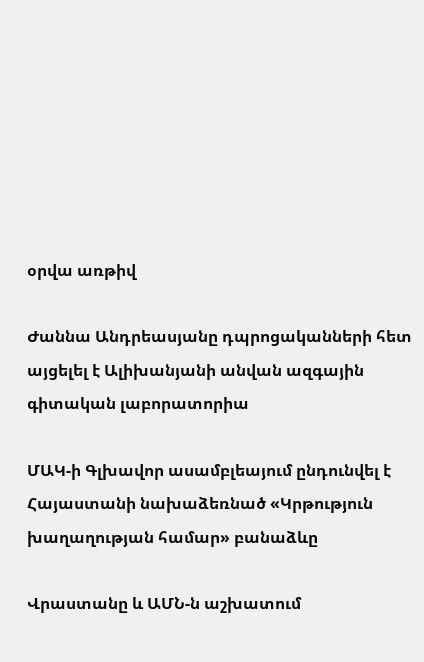օրվա առթիվ

Ժաննա Անդրեասյանը դպրոցականների հետ այցելել է Ալիխանյանի անվան ազգային գիտական լաբորատորիա

ՄԱԿ-ի Գլխավոր ասամբլեայում ընդունվել է Հայաստանի նախաձեռնած «Կրթություն խաղաղության համար» բանաձևը

Վրաստանը և ԱՄՆ-ն աշխատում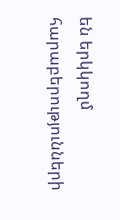են երկկողմ հարաբերությունների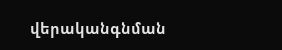վերականգնման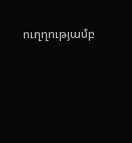ուղղությամբ